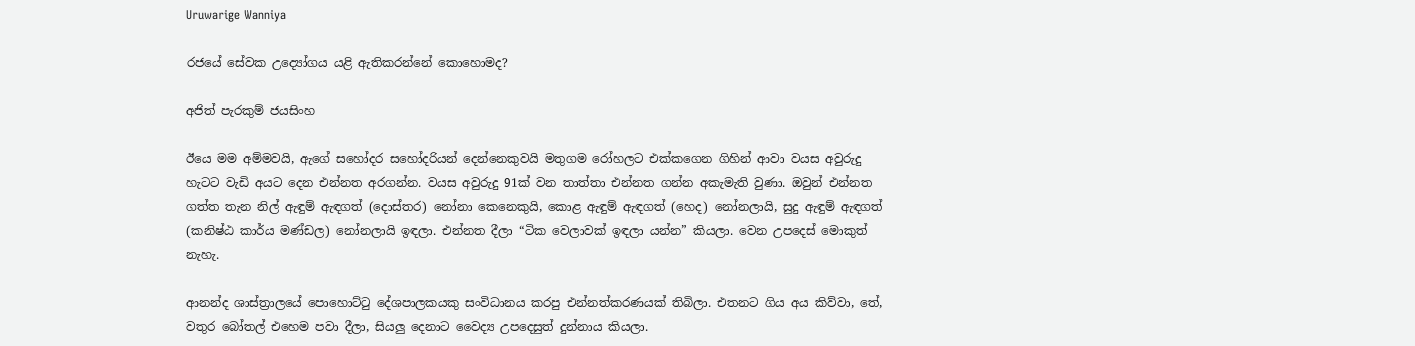Uruwarige Wanniya

රජයේ සේවක උද්‍යෝගය යළි ඇතිකරන්නේ කොහොමද?

අජිත් පැරකුම් ජයසිංහ

ඊයෙ මම අම්මවයි, ඇගේ සහෝදර සහෝදරියන් දෙන්නෙකුවයි මතුගම රෝහලට එක්කගෙන ගිහින් ආවා වයස අවුරුදු හැටට වැඩි අයට දෙන එන්නත අරගන්න. වයස අවුරුදු 91ක් වන තාත්තා එන්නත ගන්න අකැමැති වුණා. ඔවුන් එන්නත ගත්ත තැන නිල් ඇඳුම් ඇඳගත් (දොස්තර) නෝනා කෙනෙකුයි, කොළ ඇඳුම් ඇඳගත් (හෙද) නෝනලායි, සුදු ඇඳුම් ඇඳගත් (කනිෂ්ඨ කාර්ය මණ්ඩල) නෝනලායි ඉඳලා. එන්නත දීලා “ටික වෙලාවක් ඉඳලා යන්න” කියලා. වෙන උපදෙස් මොකුත් නැහැ.

ආනන්ද ශාස්ත්‍රාලයේ පොහොට්ටු දේශපාලකයකු සංවිධානය කරපු එන්නත්කරණයක් තිබිලා. එතනට ගිය අය කිව්වා, තේ, වතුර බෝතල් එහෙම පවා දීලා, සියලු දෙනාට වෛද්‍ය උපදෙසුත් දුන්නාය කියලා.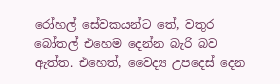රෝහල් සේවකයන්ට තේ, වතුර බෝතල් එහෙම දෙන්න බැරි බව ඇත්ත. එහෙත්, වෛද්‍ය උපදෙස් දෙන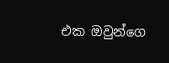එක ඔවුන්ගෙ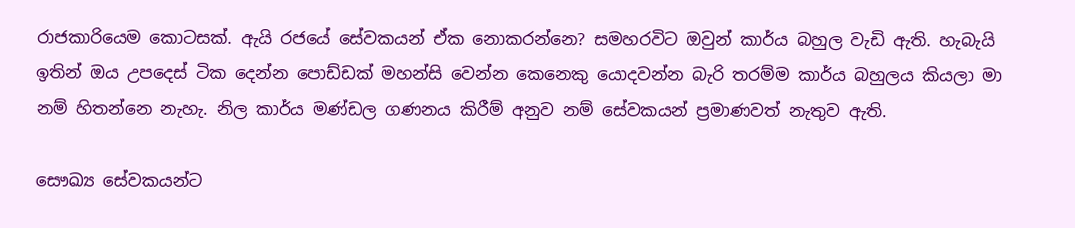රාජකාරියෙම කොටසක්. ඇයි රජයේ සේවකයන් ඒක නොකරන්නෙ? සමහරවිට ඔවුන් කාර්ය බහුල වැඩි ඇති. හැබැයි ඉතින් ඔය උපදෙස් ටික දෙන්න පොඩ්ඩක් මහන්සි වෙන්න කෙනෙකු යොදවන්න බැරි තරම්ම කාර්ය බහුලය කියලා මා නම් හිතන්නෙ නැහැ. නිල කාර්ය මණ්ඩල ගණනය කිරීම් අනුව නම් සේවකයන් ප්‍රමාණවත් නැතුව ඇති.

සෞඛ්‍ය සේවකයන්ට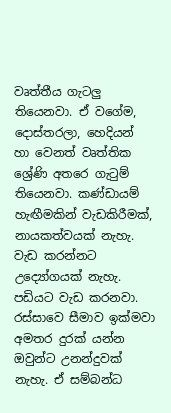වෘත්තීය ගැටලු තියෙනවා. ඒ වගේම, දොස්තරලා, හෙදියන් හා වෙනත් වෘත්තික ශ්‍රේණි අතරෙ ගැටුම් තියෙනවා. කණ්ඩායම් හැඟීමකින් වැඩකිරීමක්, නායකත්වයක් නැහැ. වැඩ කරන්නට උද්‍යෝගයක් නැහැ. පඩියට වැඩ කරනවා. රස්සාවෙ සීමාව ඉක්මවා අමතර දුරක් යන්න ඔවුන්ට උනන්දුවක් නැහැ. ඒ සම්බන්ධ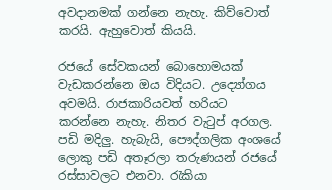අවදානමක් ගන්නෙ නැහැ. කිව්වොත් කරයි. ඇහුවොත් කියයි.

රජයේ සේවකයන් බොහොමයක් වැඩකරන්නෙ ඔය විදියට. උද්‍යෝගය අවමයි. රාජකාරියවත් හරියට කරන්නෙ නැහැ. නිතර වැටුප් අරගල. පඩි මදිලු. හැබැයි, පෞද්ගලික අංශයේ ලොකු පඩි අතෑරලා තරුණයන් රජයේ රස්සාවලට එනවා. රැකියා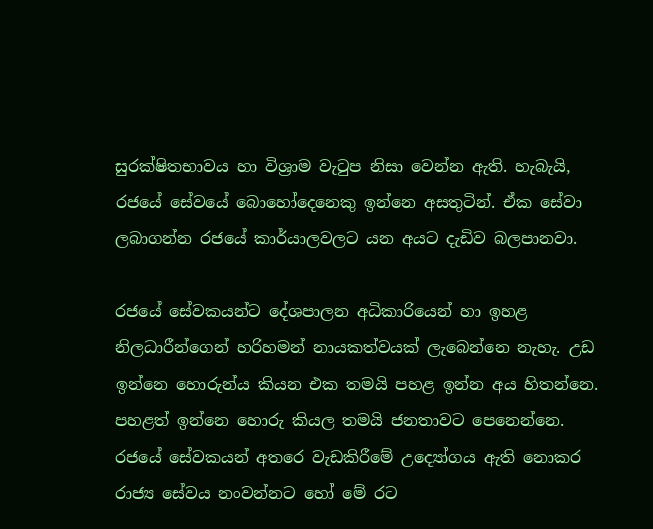සුරක්ෂිතභාවය හා විශ්‍රාම වැටුප නිසා වෙන්න ඇති. හැබැයි, රජයේ සේවයේ බොහෝදෙනෙකු ඉන්නෙ අසතුටින්. ඒක සේවා ලබාගන්න රජයේ කාර්යාලවලට යන අයට දැඩිව බලපානවා.

රජයේ සේවකයන්ට දේශපාලන අධිකාරියෙන් හා ඉහළ නිලධාරීන්ගෙන් හරිහමන් නායකත්වයක් ලැබෙන්නෙ නැහැ. උඩ ඉන්නෙ හොරුන්ය කියන එක තමයි පහළ ඉන්න අය හිතන්නෙ. පහළත් ඉන්නෙ හොරු කියල තමයි ජනතාවට පෙනෙන්නෙ.
රජයේ සේවකයන් අතරෙ වැඩකිරීමේ උද්‍යෝගය ඇති නොකර රාජ්‍ය සේවය නංවන්නට හෝ මේ රට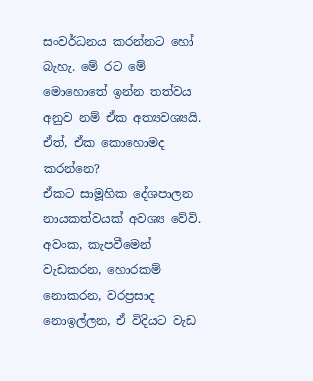සංවර්ධනය කරන්නට හෝ බැහැ. මේ රට මේ මොහොතේ ඉන්න තත්වය අනුව නම් ඒක අත්‍යවශ්‍යයි. ඒත්, ඒක කොහොමද කරන්නෙ?
ඒකට සාමූහික දේශපාලන නායකත්වයක් අවශ්‍ය වේවි. අවංක, කැපවීමෙන් වැඩකරන, හොරකම් නොකරන, වරප්‍රසාද නොඉල්ලන, ඒ විදියට වැඩ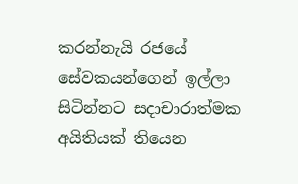කරන්නැයි රජයේ සේවකයන්ගෙන් ඉල්ලා සිටින්නට සදාචාරාත්මක අයිතියක් තියෙන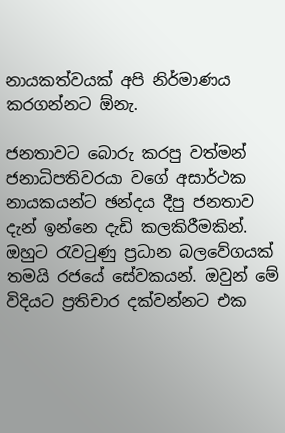නායකත්වයක් අපි නිර්මාණය කරගන්නට ඕනැ.

ජනතාවට බොරු කරපු වත්මන් ජනාධිපතිවරයා වගේ අසාර්ථක නායකයන්ට ඡන්දය දීපු ජනතාව දැන් ඉන්නෙ දැඩි කලකිරීමකින්. ඔහුට රැවටුණු ප්‍රධාන බලවේගයක් තමයි රජයේ සේවකයන්. ඔවුන් මේ විදියට ප්‍රතිචාර දක්වන්නට එක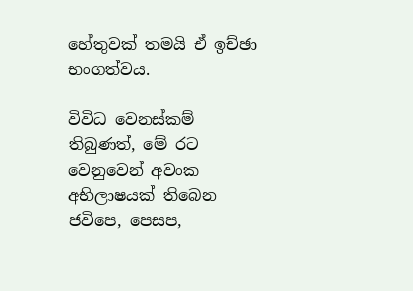හේතුවක් තමයි ඒ ඉච්ඡා භංගත්වය.

විවිධ වෙනස්කම් තිබුණත්, මේ රට වෙනුවෙන් අවංක අභිලාෂයක් තිබෙන ජවිපෙ, පෙසප,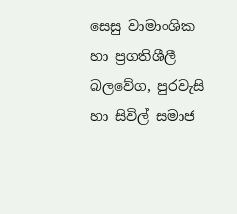සෙසු වාමාංශික හා ප්‍රගතිශීලී බලවේග, පුරවැසි හා සිවිල් සමාජ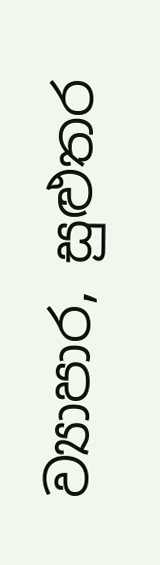ව්‍යාපාර, සුළුතර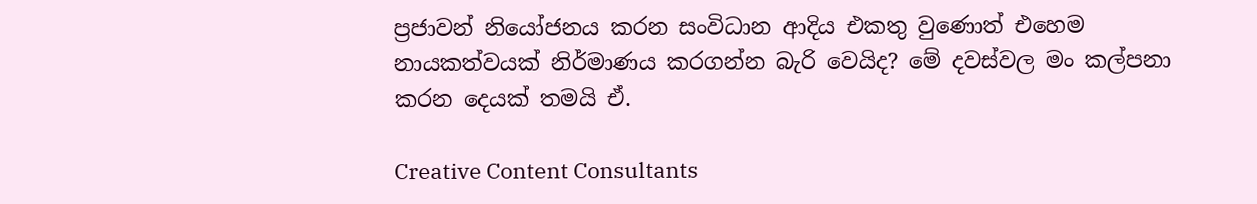ප්‍රජාවන් නියෝජනය කරන සංවිධාන ආදිය එකතු වුණොත් එහෙම නායකත්වයක් නිර්මාණය කරගන්න බැරි වෙයිද? මේ දවස්වල මං කල්පනා කරන දෙයක් තමයි ඒ.

Creative Content Consultants